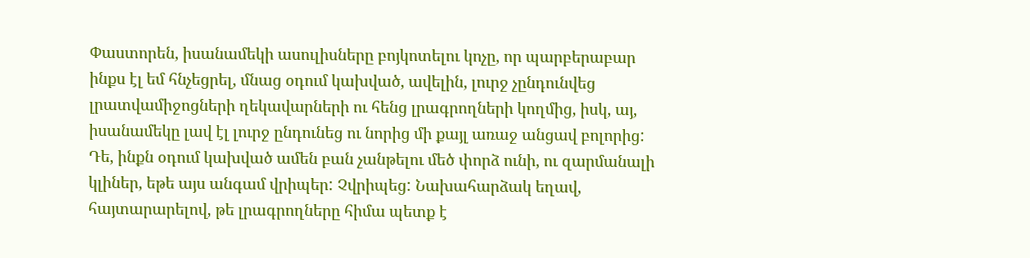Փաստորեն, իսանամեկի ասուլիսները բոյկոտելու կոչը, որ պարբերաբար ինքս էլ եմ հնչեցրել, մնաց օդում կախված, ավելին, լուրջ չընդունվեց լրատվամիջոցների ղեկավարների ու հենց լրագրողների կողմից, իսկ, այ, իսանամեկը լավ էլ լուրջ ընդունեց ու նորից մի քայլ առաջ անցավ բոլորից: Դե, ինքն օդում կախված ամեն բան չանթելու մեծ փորձ ունի, ու զարմանալի կլիներ, եթե այս անգամ վրիպեր: Չվրիպեց: Նախահարձակ եղավ, հայտարարելով, թե լրագրողները հիմա պետք է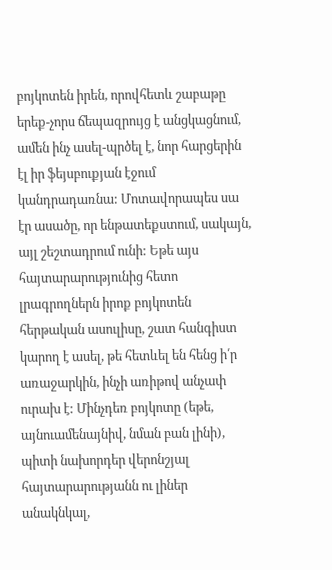բոյկոտեն իրեն, որովհետև շաբաթը երեք-չորս ճեպազրույց է անցկացնում, ամեն ինչ ասել-պրծել է, նոր հարցերին էլ իր ֆեյսբուքյան էջում կանդրադառնա: Մոտավորապես սա էր ասածը, որ ենթատեքստում, սակայն, այլ շեշտադրում ունի: Եթե այս հայտարարությունից հետո լրագրողներն իրոք բոյկոտեն հերթական ասուլիսը, շատ հանգիստ կարող է ասել, թե հետևել են հենց ի՛ր առաջարկին, ինչի առիթով անչափ ուրախ է: Մինչդեռ բոյկոտը (եթե, այնուամենայնիվ, նման բան լինի), պիտի նախորդեր վերոնշյալ հայտարարությանն ու լիներ անակնկալ,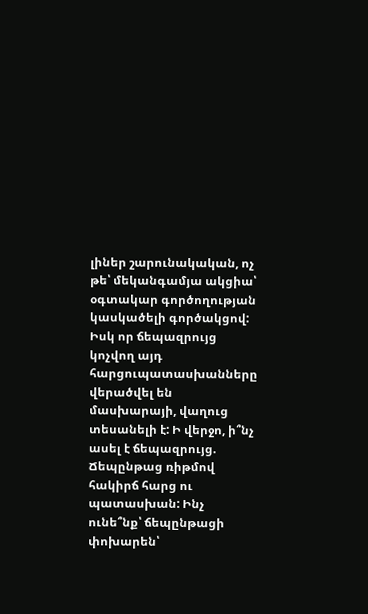լիներ շարունակական, ոչ թե՝ մեկանգամյա ակցիա՝ օգտակար գործողության կասկածելի գործակցով: Իսկ որ ճեպազրույց կոչվող այդ հարցուպատասխանները վերածվել են մասխարայի, վաղուց տեսանելի է: Ի վերջո, ի՞նչ ասել է ճեպազրույց. Ճեպընթաց ռիթմով հակիրճ հարց ու պատասխան: Ինչ ունե՞նք՝ ճեպընթացի փոխարեն՝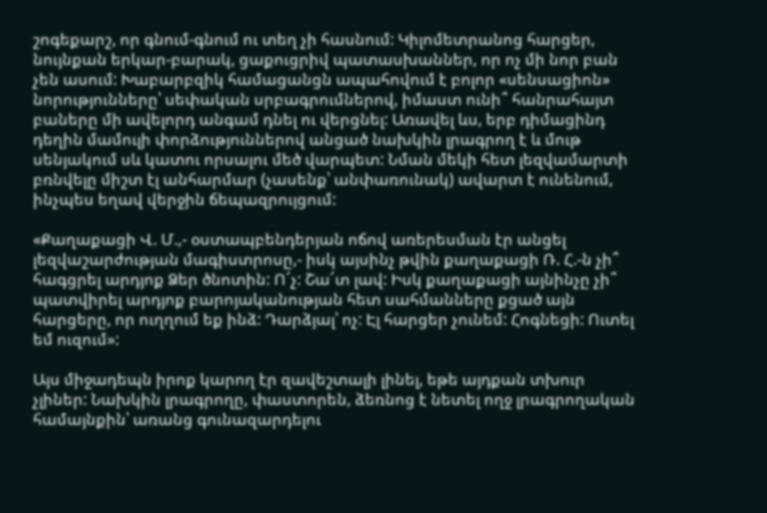շոգեքարշ, որ գնում-գնում ու տեղ չի հասնում: Կիլոմետրանոց հարցեր, նույնքան երկար-բարակ, ցաքուցրիվ պատասխաններ, որ ոչ մի նոր բան չեն ասում: Խաբարբզիկ համացանցն ապահովում է բոլոր «սենսացիոն» նորությունները՝ սեփական սրբագրումներով, իմաստ ունի՞ հանրահայտ բաները մի ավելորդ անգամ դնել ու վերցնել: Առավել ևս, երբ դիմացինդ դեղին մամուլի փորձություններով անցած նախկին լրագրող է և մութ սենյակում սև կատու որսալու մեծ վարպետ: Նման մեկի հետ լեզվամարտի բռնվելը միշտ էլ անհարմար (չասենք՝ անփառունակ) ավարտ է ունենում, ինչպես եղավ վերջին ճեպազրույցում:

«Քաղաքացի Վ. Մ.,- օստապբենդերյան ոճով առերեսման էր անցել լեզվաշարժության մագիստրոսը,- իսկ այսինչ թվին քաղաքացի Ռ. Հ.-ն չի՞ հագցրել արդյոք Ձեր ծնոտին: Ո՜չ: Շա՜տ լավ: Իսկ քաղաքացի այնինչը չի՞ պատվիրել արդյոք բարոյականության հետ սահմանները քցած այն հարցերը, որ ուղղում եք ինձ: Դարձյալ՝ ոչ: Էլ հարցեր չունեմ: Հոգնեցի: Ուտել եմ ուզում»:

Այս միջադեպն իրոք կարող էր զավեշտալի լինել, եթե այդքան տխուր չլիներ: Նախկին լրագրողը, փաստորեն, ձեռնոց է նետել ողջ լրագրողական համայնքին՝ առանց գունազարդելու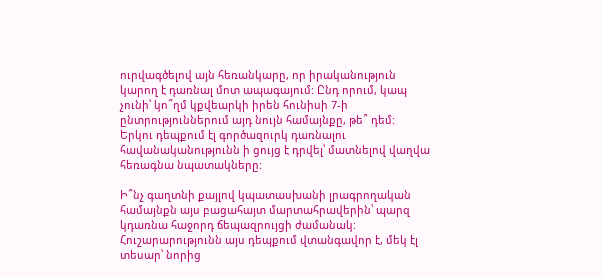ուրվագծելով այն հեռանկարը, որ իրականություն կարող է դառնալ մոտ ապագայում: Ընդ որում, կապ չունի՝ կո՞ղմ կքվեարկի իրեն հունիսի 7-ի ընտրություններում այդ նույն համայնքը, թե՞ դեմ: Երկու դեպքում էլ գործազուրկ դառնալու հավանականությունն ի ցույց է դրվել՝ մատնելով վաղվա հեռագնա նպատակները:

Ի՞նչ գաղտնի քայլով կպատասխանի լրագրողական համայնքն այս բացահայտ մարտահրավերին՝ պարզ կդառնա հաջորդ ճեպազրույցի ժամանակ: Հուշարարությունն այս դեպքում վտանգավոր է, մեկ էլ տեսար՝ նորից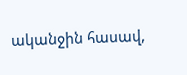ականջին հասավ,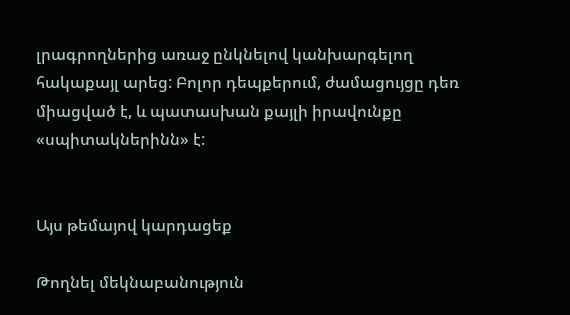լրագրողներից առաջ ընկնելով կանխարգելող հակաքայլ արեց: Բոլոր դեպքերում, ժամացույցը դեռ միացված է, և պատասխան քայլի իրավունքը «սպիտակներինն» է:


Այս թեմայով կարդացեք

Թողնել մեկնաբանություն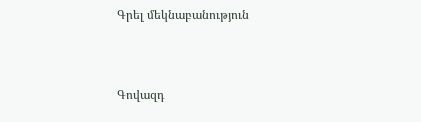Գրել մեկնաբանություն



Գովազդ